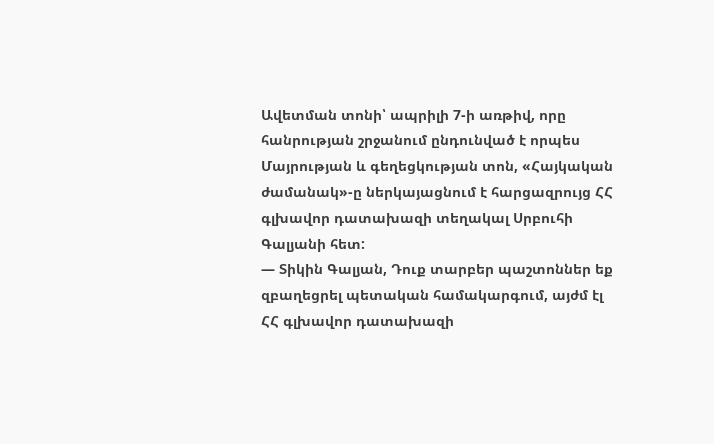Ավետման տոնի՝ ապրիլի 7-ի առթիվ, որը հանրության շրջանում ընդունված է որպես Մայրության և գեղեցկության տոն, «Հայկական ժամանակ»-ը ներկայացնում է հարցազրույց ՀՀ գլխավոր դատախազի տեղակալ Սրբուհի Գալյանի հետ:
— Տիկին Գալյան, Դուք տարբեր պաշտոններ եք զբաղեցրել պետական համակարգում, այժմ էլ ՀՀ գլխավոր դատախազի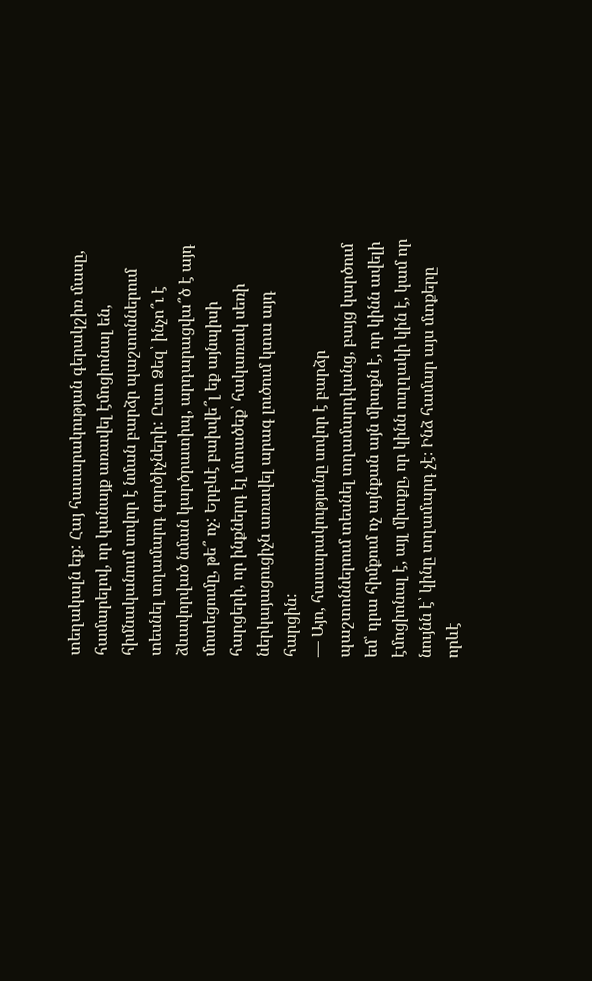տեղակալն եք: Հայ հասարակության գերակշիռ մասը, համարելով, որ կանայք առավել էմոցիոնալ են, հիմնականում սովոր է նման բարձր պաշտոններում տեսնել տղամարդ գործիչների: Ըստ Ձեզ՝ ինչո՞ւ է ձևավորված նման կարծրատիպ, արդարացվա՞ծ է այդ մոտեցումը, թե՞ ոչ: Երբևէ բախվե՞լ եք այնպիսի հարցերի, որ ինքներդ էլ մտածեք՝ հակառակ սեռի ներկայացուցիչն առավել արագ լուծում կտա այդ հարցին:
— Այո, հասարակությունը սովոր է բարձր պաշտոններում տեսնել տղամարդկանց, բայց կարծում եմ՝ դրա հիմքում ոչ այնքան այն միտքն է, որ կինն ավելի էմոցիոնալ է, այլ միտքը, որ կինն ուղղակի կին է, կամ որ նույնն է՝ կինը տղամարդ չէ։ Ինձ համար այս մտքերը որևէ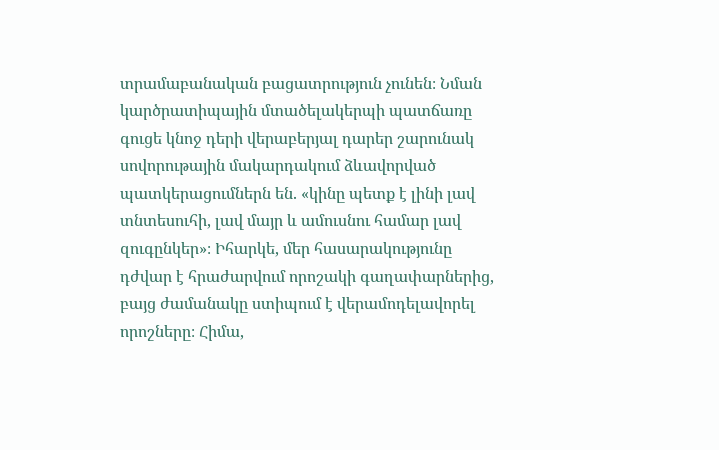տրամաբանական բացատրություն չունեն։ Նման կարծրատիպային մտածելակերպի պատճառը գուցե կնոջ դերի վերաբերյալ դարեր շարունակ սովորութային մակարդակում ձևավորված պատկերացումներն են. «կինը պետք է լինի լավ տնտեսուհի, լավ մայր և ամուսնու համար լավ զուգընկեր»։ Իհարկե, մեր հասարակությունը դժվար է հրաժարվում որոշակի գաղափարներից, բայց ժամանակը ստիպում է վերամոդելավորել որոշները։ Հիմա,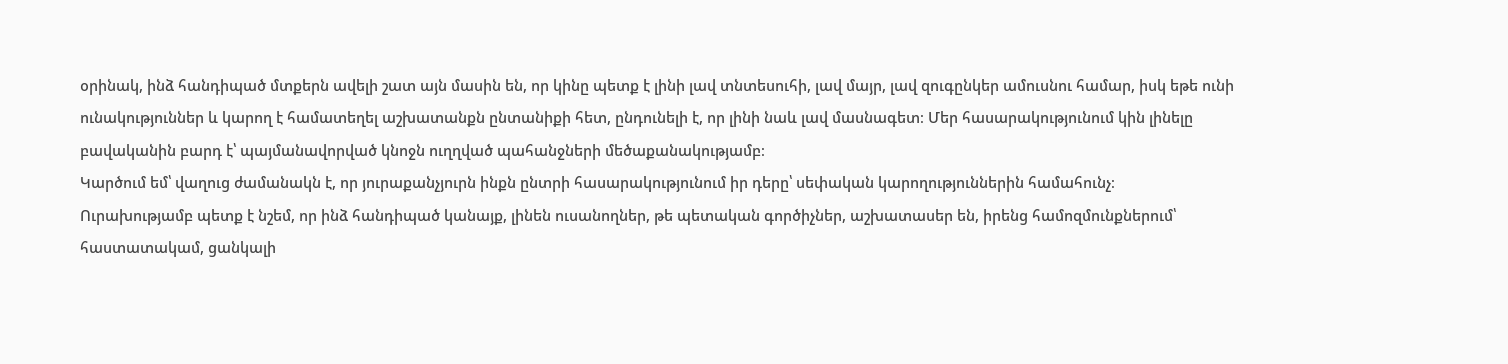օրինակ, ինձ հանդիպած մտքերն ավելի շատ այն մասին են, որ կինը պետք է լինի լավ տնտեսուհի, լավ մայր, լավ զուգընկեր ամուսնու համար, իսկ եթե ունի ունակություններ և կարող է համատեղել աշխատանքն ընտանիքի հետ, ընդունելի է, որ լինի նաև լավ մասնագետ։ Մեր հասարակությունում կին լինելը բավականին բարդ է՝ պայմանավորված կնոջն ուղղված պահանջների մեծաքանակությամբ։
Կարծում եմ՝ վաղուց ժամանակն է, որ յուրաքանչյուրն ինքն ընտրի հասարակությունում իր դերը՝ սեփական կարողություններին համահունչ։
Ուրախությամբ պետք է նշեմ, որ ինձ հանդիպած կանայք, լինեն ուսանողներ, թե պետական գործիչներ, աշխատասեր են, իրենց համոզմունքներում՝ հաստատակամ, ցանկալի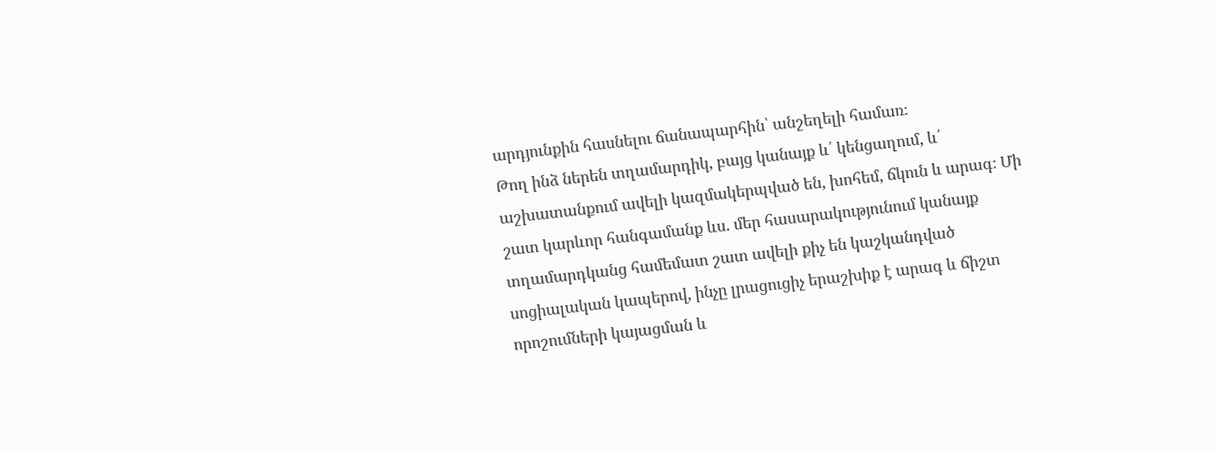արդյունքին հասնելու ճանապարհին՝ անշեղելի համառ։
Թող ինձ ներեն տղամարդիկ, բայց կանայք և՛ կենցաղում, և՛ աշխատանքում ավելի կազմակերպված են, խոհեմ, ճկուն և արագ։ Մի շատ կարևոր հանգամանք ևս. մեր հասարակությունում կանայք տղամարդկանց համեմատ շատ ավելի քիչ են կաշկանդված սոցիալական կապերով, ինչը լրացուցիչ երաշխիք է արագ և ճիշտ որոշումների կայացման և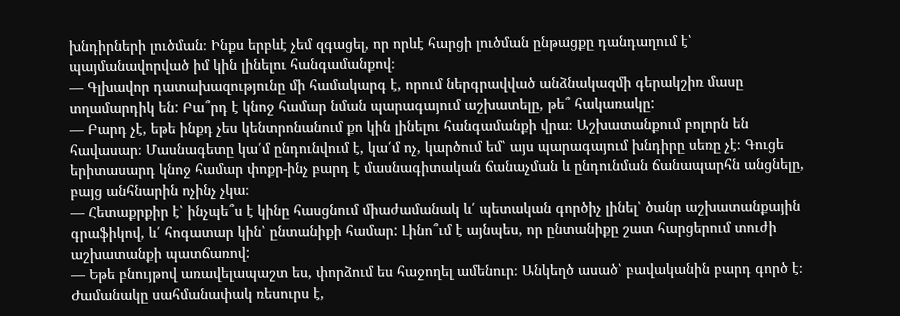խնդիրների լուծման։ Ինքս երբևէ չեմ զգացել, որ որևէ հարցի լուծման ընթացքը դանդաղում է՝ պայմանավորված իմ կին լինելու հանգամանքով։
— Գլխավոր դատախազությունը մի համակարգ է, որում ներգրավված անձնակազմի գերակշիռ մասը տղամարդիկ են: Բա՞րդ է կնոջ համար նման պարագայում աշխատելը, թե՞ հակառակը:
— Բարդ չէ, եթե ինքդ չես կենտրոնանում քո կին լինելու հանգամանքի վրա։ Աշխատանքում բոլորն են հավասար։ Մասնագետը կա՛մ ընդունվում է, կա՛մ ոչ, կարծում եմ՝ այս պարագայում խնդիրը սեռը չէ։ Գուցե երիտասարդ կնոջ համար փոքր-ինչ բարդ է մասնագիտական ճանաչման և ընդունման ճանապարհն անցնելը, բայց անհնարին ոչինչ չկա։
— Հետաքրքիր է՝ ինչպե՞ս է կինը հասցնում միաժամանակ և՛ պետական գործիչ լինել՝ ծանր աշխատանքային գրաֆիկով, և՛ հոգատար կին՝ ընտանիքի համար: Լինո՞ւմ է այնպես, որ ընտանիքը շատ հարցերում տուժի աշխատանքի պատճառով:
— Եթե բնույթով առավելապաշտ ես, փորձում ես հաջողել ամենուր։ Անկեղծ ասած՝ բավականին բարդ գործ է։ Ժամանակը սահմանափակ ռեսուրս է,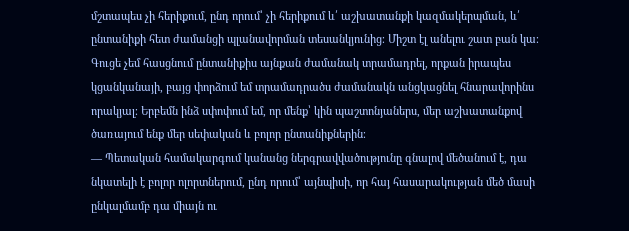մշտապես չի հերիքում, ընդ որում՝ չի հերիքում և՛ աշխատանքի կազմակերպման, և՛ ընտանիքի հետ ժամանցի պլանավորման տեսանկյունից։ Միշտ էլ անելու շատ բան կա։
Գուցե չեմ հասցնում ընտանիքիս այնքան ժամանակ տրամադրել, որքան իրապես կցանկանայի, բայց փորձում եմ տրամադրածս ժամանակն անցկացնել հնարավորինս որակյալ։ Երբեմն ինձ սփոփում եմ, որ մենք՝ կին պաշտոնյաներս, մեր աշխատանքով ծառայում ենք մեր սեփական և բոլոր ընտանիքներին։
— Պետական համակարգում կանանց ներգրավվածությունը գնալով մեծանում է, դա նկատելի է բոլոր ոլորտներում, ընդ որում՝ այնպիսի, որ հայ հասարակության մեծ մասի ընկալմամբ դա միայն ու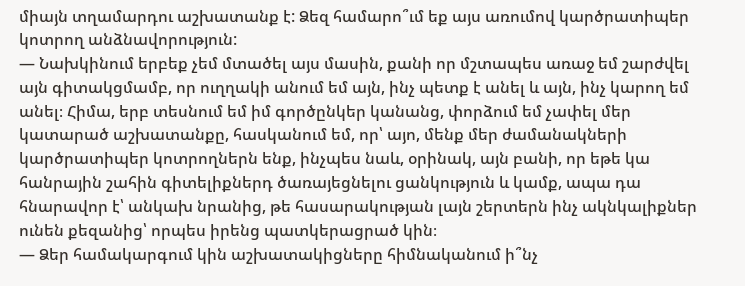միայն տղամարդու աշխատանք է: Ձեզ համարո՞ւմ եք այս առումով կարծրատիպեր կոտրող անձնավորություն:
— Նախկինում երբեք չեմ մտածել այս մասին, քանի որ մշտապես առաջ եմ շարժվել այն գիտակցմամբ, որ ուղղակի անում եմ այն, ինչ պետք է անել և այն, ինչ կարող եմ անել։ Հիմա, երբ տեսնում եմ իմ գործընկեր կանանց, փորձում եմ չափել մեր կատարած աշխատանքը, հասկանում եմ, որ՝ այո, մենք մեր ժամանակների կարծրատիպեր կոտրողներն ենք, ինչպես նաև, օրինակ, այն բանի, որ եթե կա հանրային շահին գիտելիքներդ ծառայեցնելու ցանկություն և կամք, ապա դա հնարավոր է՝ անկախ նրանից, թե հասարակության լայն շերտերն ինչ ակնկալիքներ ունեն քեզանից՝ որպես իրենց պատկերացրած կին։
— Ձեր համակարգում կին աշխատակիցները հիմնականում ի՞նչ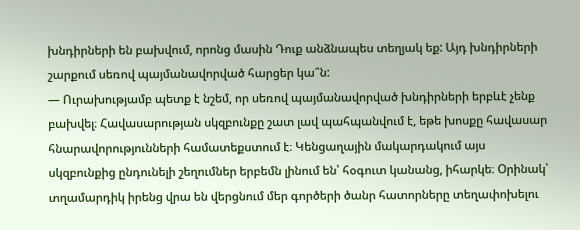խնդիրների են բախվում, որոնց մասին Դուք անձնապես տեղյակ եք: Այդ խնդիրների շարքում սեռով պայմանավորված հարցեր կա՞ն:
— Ուրախությամբ պետք է նշեմ, որ սեռով պայմանավորված խնդիրների երբևէ չենք բախվել։ Հավասարության սկզբունքը շատ լավ պահպանվում է, եթե խոսքը հավասար հնարավորությունների համատեքստում է։ Կենցաղային մակարդակում այս սկզբունքից ընդունելի շեղումներ երբեմն լինում են՝ հօգուտ կանանց, իհարկե։ Օրինակ՝ տղամարդիկ իրենց վրա են վերցնում մեր գործերի ծանր հատորները տեղափոխելու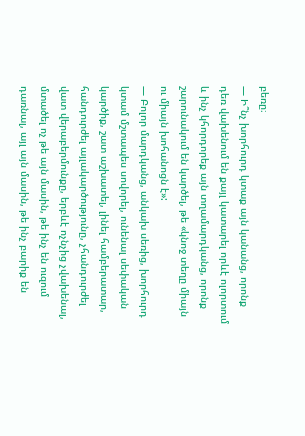բեռը։
— Ի՞նչ խորհուրդ կտաք այն կանանց, որոնք դեռ վախենում են քայլ կատարել որևէ ոլորտում և ինչ կհորդորեք այն տղամարդկանց, որոնք շարունակում են կարծել, թե «կնոջ տեղը միայն ու միայն խոհանոցն է»:
— Բոլոր մարդկանց, անկախ սեռից, խորհուրդ կտամ մշտապես սովորել, ունենալ սեփական կարծիք, շատ աշխատել, լինել համբերատար, հանդուրժել այլակարծությունը, չհանդուրժել վատ վերաբերմունքը, երբևէ ոչնչից չվախենալ, մտածել ոչ թե այն մասին, թե ինչ են ուզում դառնալ, այլ այն մասին, թե ինչ բարիք են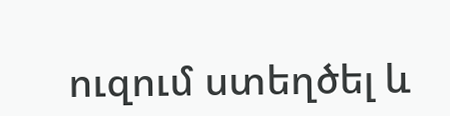ուզում ստեղծել և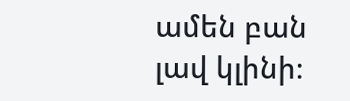ամեն բան լավ կլինի։